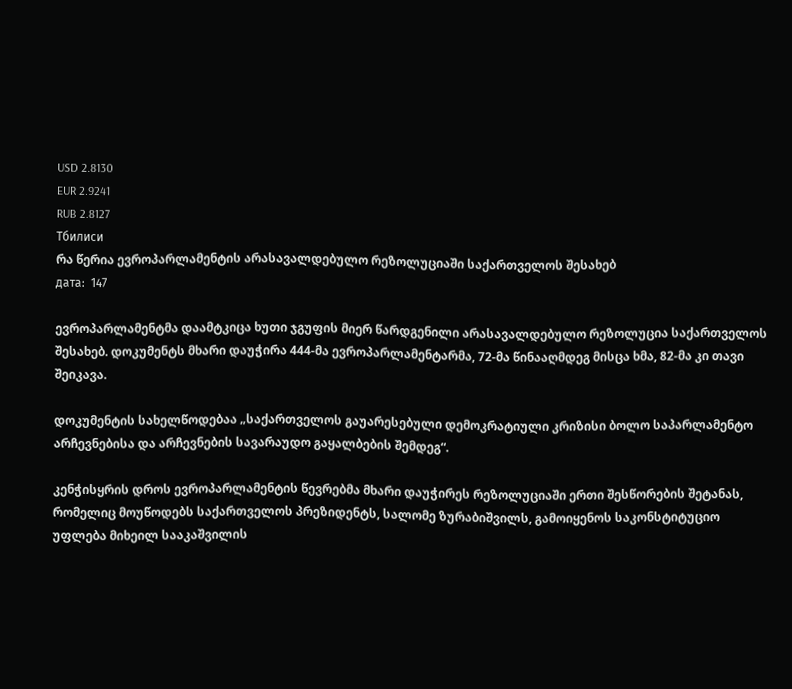USD 2.8130
EUR 2.9241
RUB 2.8127
Тбилиси
რა წერია ევროპარლამენტის არასავალდებულო რეზოლუციაში საქართველოს შესახებ
дата:  147

ევროპარლამენტმა დაამტკიცა ხუთი ჯგუფის მიერ წარდგენილი არასავალდებულო რეზოლუცია საქართველოს შესახებ. დოკუმენტს მხარი დაუჭირა 444-მა ევროპარლამენტარმა, 72-მა წინააღმდეგ მისცა ხმა, 82-მა კი თავი შეიკავა.

დოკუმენტის სახელწოდებაა „საქართველოს გაუარესებული დემოკრატიული კრიზისი ბოლო საპარლამენტო არჩევნებისა და არჩევნების სავარაუდო გაყალბების შემდეგ“.

კენჭისყრის დროს ევროპარლამენტის წევრებმა მხარი დაუჭირეს რეზოლუციაში ერთი შესწორების შეტანას, რომელიც მოუწოდებს საქართველოს პრეზიდენტს, სალომე ზურაბიშვილს, გამოიყენოს საკონსტიტუციო უფლება მიხეილ სააკაშვილის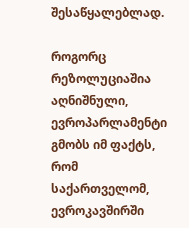შესაწყალებლად.

როგორც რეზოლუციაშია აღნიშნული, ევროპარლამენტი გმობს იმ ფაქტს, რომ საქართველომ, ევროკავშირში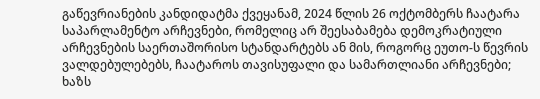გაწევრიანების კანდიდატმა ქვეყანამ, 2024 წლის 26 ოქტომბერს ჩაატარა საპარლამენტო არჩევნები, რომელიც არ შეესაბამება დემოკრატიული არჩევნების საერთაშორისო სტანდარტებს ან მის, როგორც ეუთო-ს წევრის ვალდებულებებს, ჩაატაროს თავისუფალი და სამართლიანი არჩევნები; ხაზს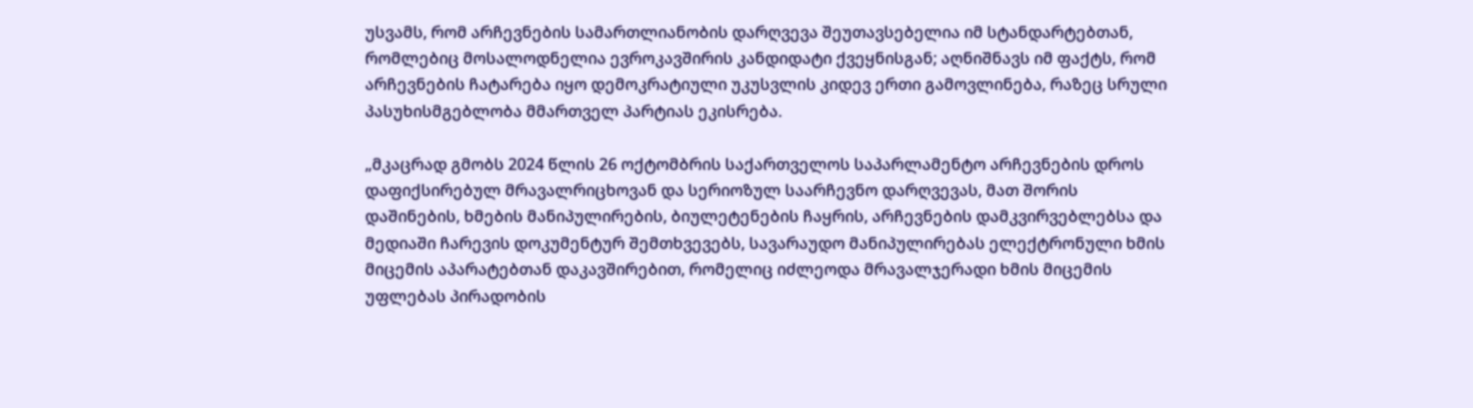უსვამს, რომ არჩევნების სამართლიანობის დარღვევა შეუთავსებელია იმ სტანდარტებთან, რომლებიც მოსალოდნელია ევროკავშირის კანდიდატი ქვეყნისგან; აღნიშნავს იმ ფაქტს, რომ არჩევნების ჩატარება იყო დემოკრატიული უკუსვლის კიდევ ერთი გამოვლინება, რაზეც სრული პასუხისმგებლობა მმართველ პარტიას ეკისრება.

„მკაცრად გმობს 2024 წლის 26 ოქტომბრის საქართველოს საპარლამენტო არჩევნების დროს დაფიქსირებულ მრავალრიცხოვან და სერიოზულ საარჩევნო დარღვევას, მათ შორის დაშინების, ხმების მანიპულირების, ბიულეტენების ჩაყრის, არჩევნების დამკვირვებლებსა და მედიაში ჩარევის დოკუმენტურ შემთხვევებს, სავარაუდო მანიპულირებას ელექტრონული ხმის მიცემის აპარატებთან დაკავშირებით, რომელიც იძლეოდა მრავალჯერადი ხმის მიცემის უფლებას პირადობის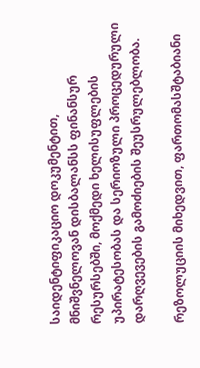საიდენტიფიკაციო დოკუმენტით, მნიშვნელოვან დისბალანსს ფინანსურ რესურსებში, მოქმედი ხელისუფლების უპირატესობას და სერიოზული პროცედურული დარღვევების გამოძიების შეუსრულებლობა.

რეზოლუციის მიხედვით, ფართომასშტაბიანი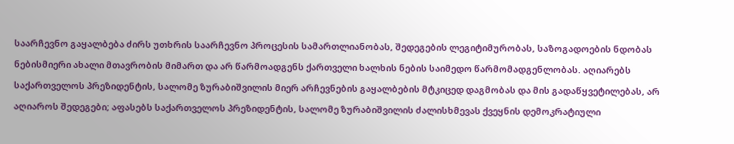საარჩევნო გაყალბება ძირს უთხრის საარჩევნო პროცესის სამართლიანობას, შედეგების ლეგიტიმურობას, საზოგადოების ნდობას ნებისმიერი ახალი მთავრობის მიმართ და არ წარმოადგენს ქართველი ხალხის ნების საიმედო წარმომადგენლობას. აღიარებს საქართველოს პრეზიდენტის, სალომე ზურაბიშვილის მიერ არჩევნების გაყალბების მტკიცედ დაგმობას და მის გადაწყვეტილებას, არ აღიაროს შედეგები; აფასებს საქართველოს პრეზიდენტის, სალომე ზურაბიშვილის ძალისხმევას ქვეყნის დემოკრატიული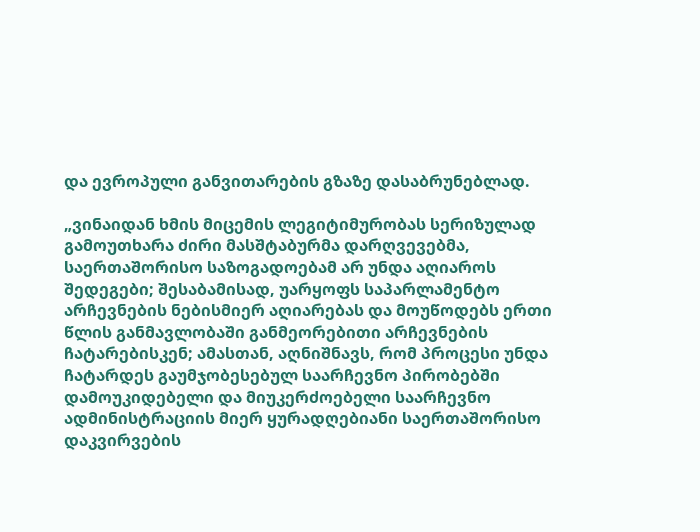და ევროპული განვითარების გზაზე დასაბრუნებლად.

„ვინაიდან ხმის მიცემის ლეგიტიმურობას სერიზულად გამოუთხარა ძირი მასშტაბურმა დარღვევებმა, საერთაშორისო საზოგადოებამ არ უნდა აღიაროს შედეგები; შესაბამისად, უარყოფს საპარლამენტო არჩევნების ნებისმიერ აღიარებას და მოუწოდებს ერთი წლის განმავლობაში განმეორებითი არჩევნების ჩატარებისკენ; ამასთან, აღნიშნავს, რომ პროცესი უნდა ჩატარდეს გაუმჯობესებულ საარჩევნო პირობებში დამოუკიდებელი და მიუკერძოებელი საარჩევნო ადმინისტრაციის მიერ ყურადღებიანი საერთაშორისო დაკვირვების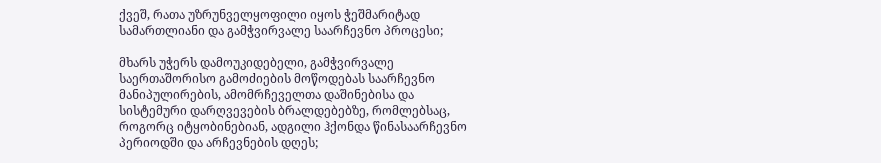ქვეშ, რათა უზრუნველყოფილი იყოს ჭეშმარიტად სამართლიანი და გამჭვირვალე საარჩევნო პროცესი;

მხარს უჭერს დამოუკიდებელი, გამჭვირვალე საერთაშორისო გამოძიების მოწოდებას საარჩევნო მანიპულირების, ამომრჩეველთა დაშინებისა და სისტემური დარღვევების ბრალდებებზე, რომლებსაც, როგორც იტყობინებიან, ადგილი ჰქონდა წინასაარჩევნო პერიოდში და არჩევნების დღეს;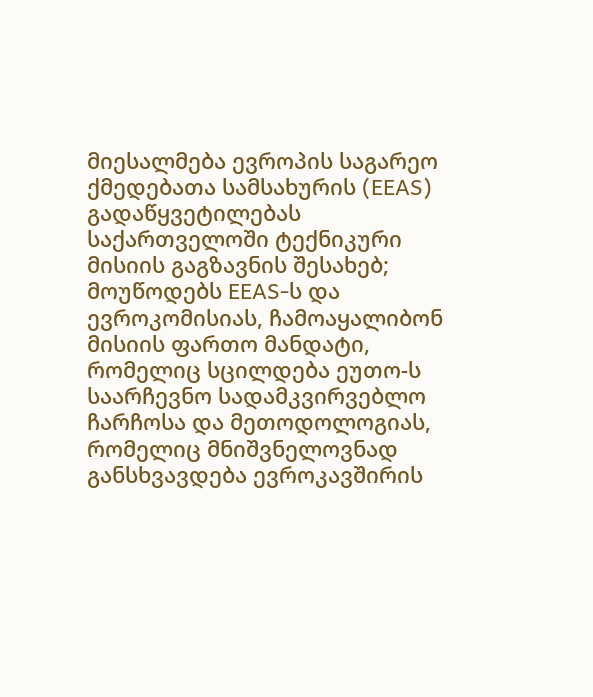მიესალმება ევროპის საგარეო ქმედებათა სამსახურის (EEAS) გადაწყვეტილებას საქართველოში ტექნიკური მისიის გაგზავნის შესახებ; მოუწოდებს EEAS-ს და ევროკომისიას, ჩამოაყალიბონ მისიის ფართო მანდატი, რომელიც სცილდება ეუთო-ს საარჩევნო სადამკვირვებლო ჩარჩოსა და მეთოდოლოგიას, რომელიც მნიშვნელოვნად განსხვავდება ევროკავშირის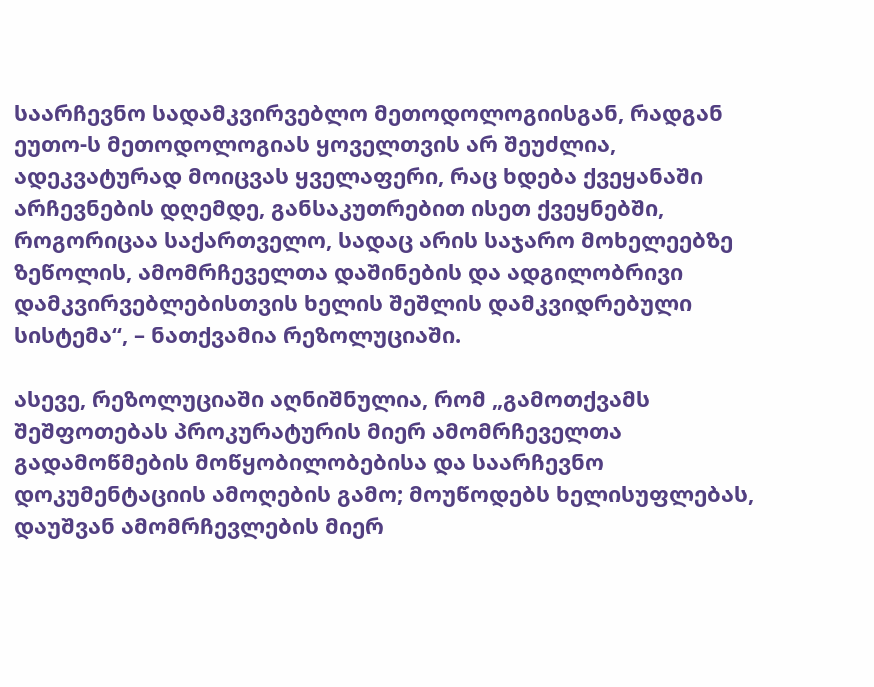საარჩევნო სადამკვირვებლო მეთოდოლოგიისგან, რადგან ეუთო-ს მეთოდოლოგიას ყოველთვის არ შეუძლია, ადეკვატურად მოიცვას ყველაფერი, რაც ხდება ქვეყანაში არჩევნების დღემდე, განსაკუთრებით ისეთ ქვეყნებში, როგორიცაა საქართველო, სადაც არის საჯარო მოხელეებზე ზეწოლის, ამომრჩეველთა დაშინების და ადგილობრივი დამკვირვებლებისთვის ხელის შეშლის დამკვიდრებული სისტემა“, – ნათქვამია რეზოლუციაში.

ასევე, რეზოლუციაში აღნიშნულია, რომ „გამოთქვამს შეშფოთებას პროკურატურის მიერ ამომრჩეველთა გადამოწმების მოწყობილობებისა და საარჩევნო დოკუმენტაციის ამოღების გამო; მოუწოდებს ხელისუფლებას, დაუშვან ამომრჩევლების მიერ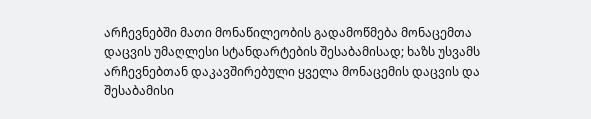არჩევნებში მათი მონაწილეობის გადამოწმება მონაცემთა დაცვის უმაღლესი სტანდარტების შესაბამისად; ხაზს უსვამს არჩევნებთან დაკავშირებული ყველა მონაცემის დაცვის და შესაბამისი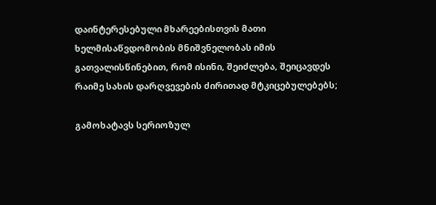დაინტერესებული მხარეებისთვის მათი ხელმისაწვდომობის მნიშვნელობას იმის გათვალისწინებით, რომ ისინი, შეიძლება, შეიცავდეს რაიმე სახის დარღვევების ძირითად მტკიცებულებებს;

გამოხატავს სერიოზულ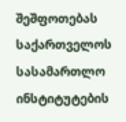შეშფოთებას საქართველოს სასამართლო ინსტიტუტების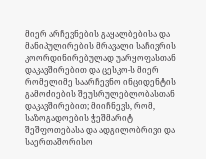მიერ არჩევნების გაყალბებისა და მანიპულირების მრავალი საჩივრის კოორდინირებულად უარყოფასთან დაკავშირებით და ცესკო-ს მიერ  რომელიმე საარჩევნო ინციდენტის გამოძიების შეუსრულებლობასთან დაკავშირებით; მიიჩნევს, რომ, საზოგადოების ჭეშმარიტ შეშფოთებასა და ადგილობრივი და საერთაშორისო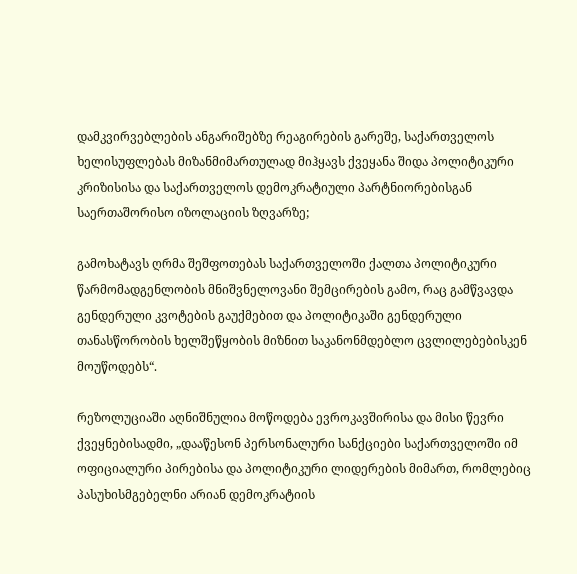დამკვირვებლების ანგარიშებზე რეაგირების გარეშე, საქართველოს ხელისუფლებას მიზანმიმართულად მიჰყავს ქვეყანა შიდა პოლიტიკური კრიზისისა და საქართველოს დემოკრატიული პარტნიორებისგან საერთაშორისო იზოლაციის ზღვარზე;

გამოხატავს ღრმა შეშფოთებას საქართველოში ქალთა პოლიტიკური წარმომადგენლობის მნიშვნელოვანი შემცირების გამო, რაც გამწვავდა გენდერული კვოტების გაუქმებით და პოლიტიკაში გენდერული თანასწორობის ხელშეწყობის მიზნით საკანონმდებლო ცვლილებებისკენ მოუწოდებს“.

რეზოლუციაში აღნიშნულია მოწოდება ევროკავშირისა და მისი წევრი ქვეყნებისადმი, „დააწესონ პერსონალური სანქციები საქართველოში იმ ოფიციალური პირებისა და პოლიტიკური ლიდერების მიმართ, რომლებიც პასუხისმგებელნი არიან დემოკრატიის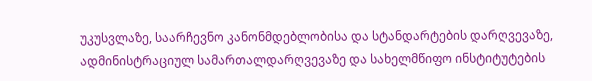უკუსვლაზე, საარჩევნო კანონმდებლობისა და სტანდარტების დარღვევაზე, ადმინისტრაციულ სამართალდარღვევაზე და სახელმწიფო ინსტიტუტების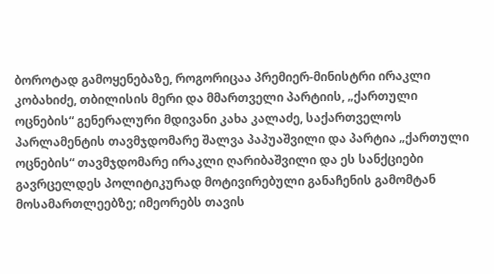ბოროტად გამოყენებაზე, როგორიცაა პრემიერ-მინისტრი ირაკლი კობახიძე, თბილისის მერი და მმართველი პარტიის, „ქართული ოცნების“ გენერალური მდივანი კახა კალაძე, საქართველოს პარლამენტის თავმჯდომარე შალვა პაპუაშვილი და პარტია „ქართული ოცნების“ თავმჯდომარე ირაკლი ღარიბაშვილი და ეს სანქციები გავრცელდეს პოლიტიკურად მოტივირებული განაჩენის გამომტან მოსამართლეებზე; იმეორებს თავის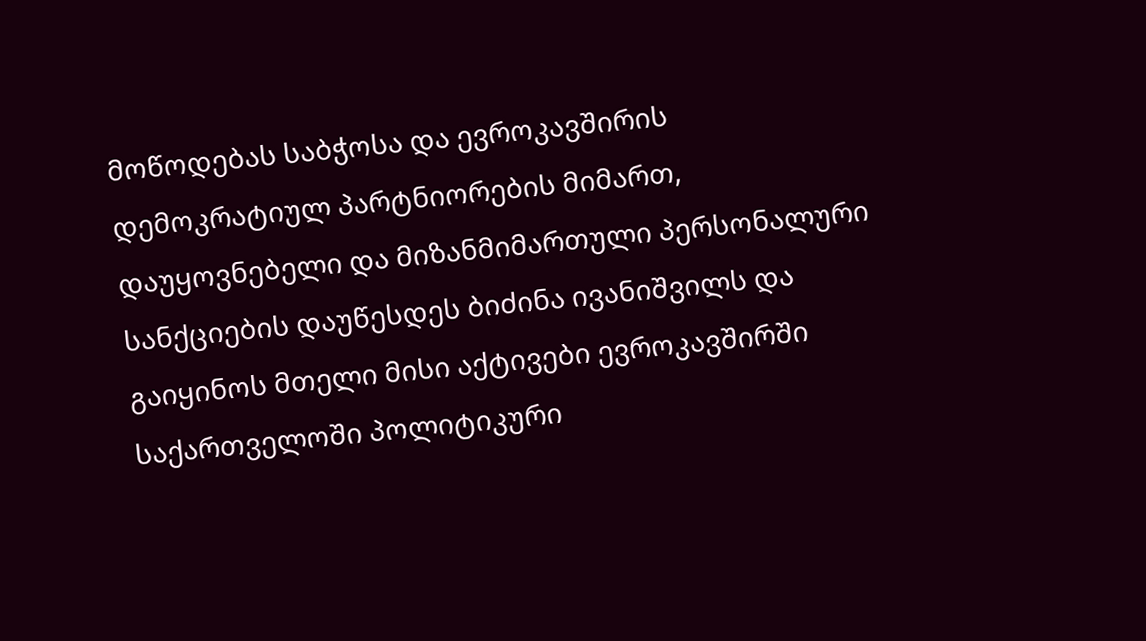მოწოდებას საბჭოსა და ევროკავშირის დემოკრატიულ პარტნიორების მიმართ, დაუყოვნებელი და მიზანმიმართული პერსონალური სანქციების დაუწესდეს ბიძინა ივანიშვილს და გაიყინოს მთელი მისი აქტივები ევროკავშირში საქართველოში პოლიტიკური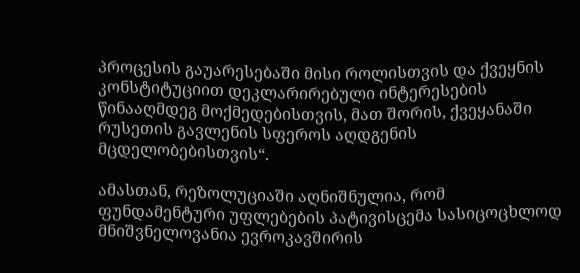პროცესის გაუარესებაში მისი როლისთვის და ქვეყნის კონსტიტუციით დეკლარირებული ინტერესების წინააღმდეგ მოქმედებისთვის, მათ შორის, ქვეყანაში რუსეთის გავლენის სფეროს აღდგენის მცდელობებისთვის“.

ამასთან, რეზოლუციაში აღნიშნულია, რომ ფუნდამენტური უფლებების პატივისცემა სასიცოცხლოდ მნიშვნელოვანია ევროკავშირის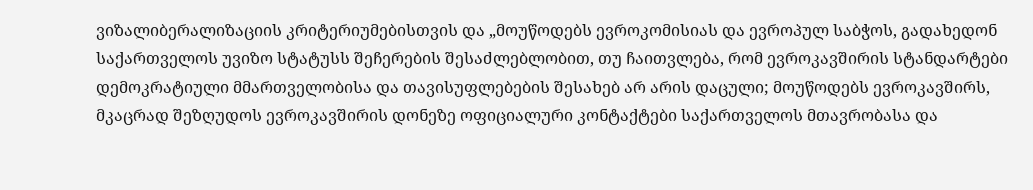ვიზალიბერალიზაციის კრიტერიუმებისთვის და „მოუწოდებს ევროკომისიას და ევროპულ საბჭოს, გადახედონ საქართველოს უვიზო სტატუსს შეჩერების შესაძლებლობით, თუ ჩაითვლება, რომ ევროკავშირის სტანდარტები დემოკრატიული მმართველობისა და თავისუფლებების შესახებ არ არის დაცული; მოუწოდებს ევროკავშირს, მკაცრად შეზღუდოს ევროკავშირის დონეზე ოფიციალური კონტაქტები საქართველოს მთავრობასა და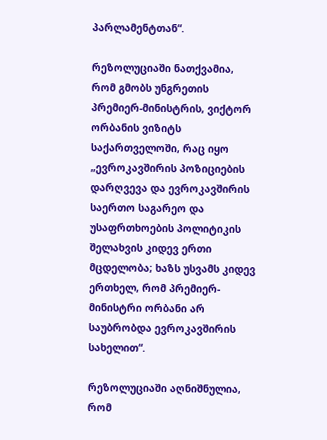პარლამენტთან“.

რეზოლუციაში ნათქვამია, რომ გმობს უნგრეთის პრემიერ-მინისტრის, ვიქტორ ორბანის ვიზიტს საქართველოში, რაც იყო „ევროკავშირის პოზიციების დარღვევა და ევროკავშირის საერთო საგარეო და უსაფრთხოების პოლიტიკის შელახვის კიდევ ერთი მცდელობა; ხაზს უსვამს კიდევ ერთხელ, რომ პრემიერ-მინისტრი ორბანი არ საუბრობდა ევროკავშირის სახელით“.

რეზოლუციაში აღნიშნულია, რომ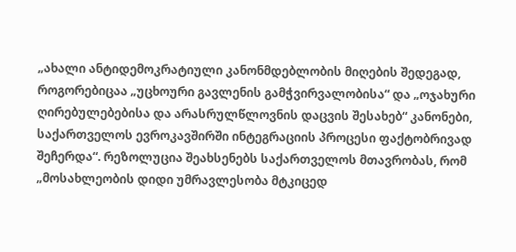„ახალი ანტიდემოკრატიული კანონმდებლობის მიღების შედეგად, როგორებიცაა „უცხოური გავლენის გამჭვირვალობისა“ და „ოჯახური ღირებულებებისა და არასრულწლოვნის დაცვის შესახებ“ კანონები, საქართველოს ევროკავშირში ინტეგრაციის პროცესი ფაქტობრივად შეჩერდა“. რეზოლუცია შეახსენებს საქართველოს მთავრობას, რომ „მოსახლეობის დიდი უმრავლესობა მტკიცედ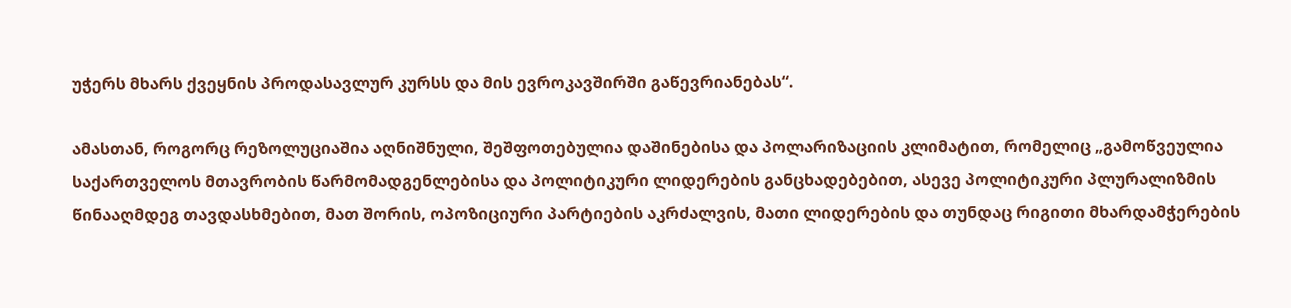უჭერს მხარს ქვეყნის პროდასავლურ კურსს და მის ევროკავშირში გაწევრიანებას“.

ამასთან, როგორც რეზოლუციაშია აღნიშნული, შეშფოთებულია დაშინებისა და პოლარიზაციის კლიმატით, რომელიც „გამოწვეულია საქართველოს მთავრობის წარმომადგენლებისა და პოლიტიკური ლიდერების განცხადებებით, ასევე პოლიტიკური პლურალიზმის წინააღმდეგ თავდასხმებით, მათ შორის, ოპოზიციური პარტიების აკრძალვის, მათი ლიდერების და თუნდაც რიგითი მხარდამჭერების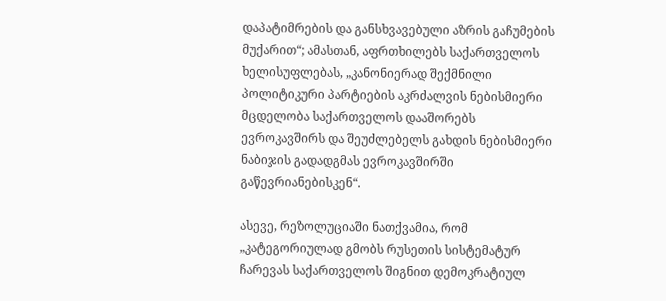დაპატიმრების და განსხვავებული აზრის გაჩუმების მუქარით“; ამასთან, აფრთხილებს საქართველოს ხელისუფლებას, „კანონიერად შექმნილი პოლიტიკური პარტიების აკრძალვის ნებისმიერი მცდელობა საქართველოს დააშორებს ევროკავშირს და შეუძლებელს გახდის ნებისმიერი ნაბიჯის გადადგმას ევროკავშირში გაწევრიანებისკენ“.

ასევე, რეზოლუციაში ნათქვამია, რომ „კატეგორიულად გმობს რუსეთის სისტემატურ ჩარევას საქართველოს შიგნით დემოკრატიულ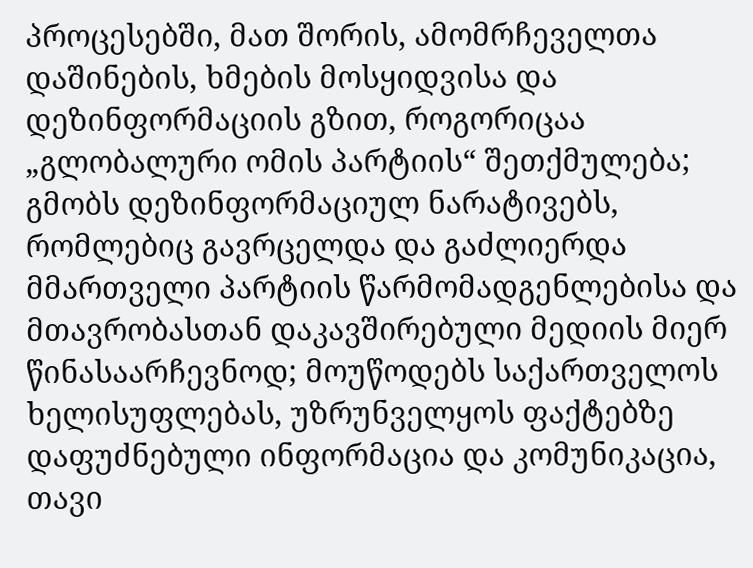პროცესებში, მათ შორის, ამომრჩეველთა დაშინების, ხმების მოსყიდვისა და დეზინფორმაციის გზით, როგორიცაა „გლობალური ომის პარტიის“ შეთქმულება; გმობს დეზინფორმაციულ ნარატივებს, რომლებიც გავრცელდა და გაძლიერდა მმართველი პარტიის წარმომადგენლებისა და მთავრობასთან დაკავშირებული მედიის მიერ წინასაარჩევნოდ; მოუწოდებს საქართველოს ხელისუფლებას, უზრუნველყოს ფაქტებზე დაფუძნებული ინფორმაცია და კომუნიკაცია, თავი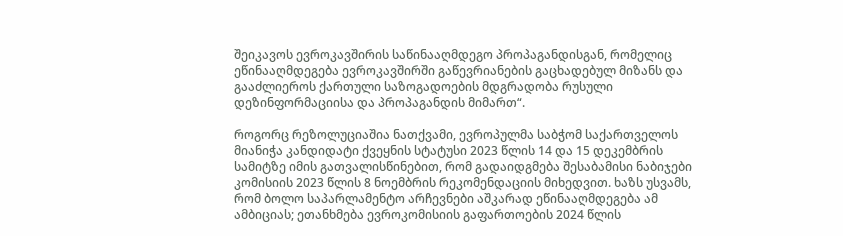შეიკავოს ევროკავშირის საწინააღმდეგო პროპაგანდისგან, რომელიც ეწინააღმდეგება ევროკავშირში გაწევრიანების გაცხადებულ მიზანს და გააძლიეროს ქართული საზოგადოების მდგრადობა რუსული დეზინფორმაციისა და პროპაგანდის მიმართ“.

როგორც რეზოლუციაშია ნათქვამი, ევროპულმა საბჭომ საქართველოს მიანიჭა კანდიდატი ქვეყნის სტატუსი 2023 წლის 14 და 15 დეკემბრის სამიტზე იმის გათვალისწინებით, რომ გადაიდგმება შესაბამისი ნაბიჯები კომისიის 2023 წლის 8 ნოემბრის რეკომენდაციის მიხედვით. ხაზს უსვამს, რომ ბოლო საპარლამენტო არჩევნები აშკარად ეწინააღმდეგება ამ ამბიციას; ეთანხმება ევროკომისიის გაფართოების 2024 წლის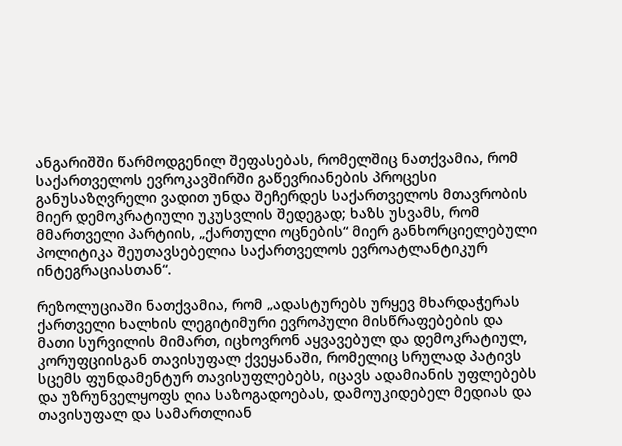ანგარიშში წარმოდგენილ შეფასებას, რომელშიც ნათქვამია, რომ საქართველოს ევროკავშირში გაწევრიანების პროცესი განუსაზღვრელი ვადით უნდა შეჩერდეს საქართველოს მთავრობის მიერ დემოკრატიული უკუსვლის შედეგად; ხაზს უსვამს, რომ მმართველი პარტიის, „ქართული ოცნების“ მიერ განხორციელებული პოლიტიკა შეუთავსებელია საქართველოს ევროატლანტიკურ ინტეგრაციასთან“.

რეზოლუციაში ნათქვამია, რომ „ადასტურებს ურყევ მხარდაჭერას ქართველი ხალხის ლეგიტიმური ევროპული მისწრაფებების და მათი სურვილის მიმართ, იცხოვრონ აყვავებულ და დემოკრატიულ, კორუფციისგან თავისუფალ ქვეყანაში, რომელიც სრულად პატივს სცემს ფუნდამენტურ თავისუფლებებს, იცავს ადამიანის უფლებებს და უზრუნველყოფს ღია საზოგადოებას, დამოუკიდებელ მედიას და თავისუფალ და სამართლიან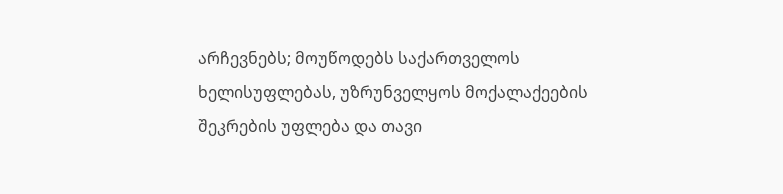არჩევნებს; მოუწოდებს საქართველოს ხელისუფლებას, უზრუნველყოს მოქალაქეების შეკრების უფლება და თავი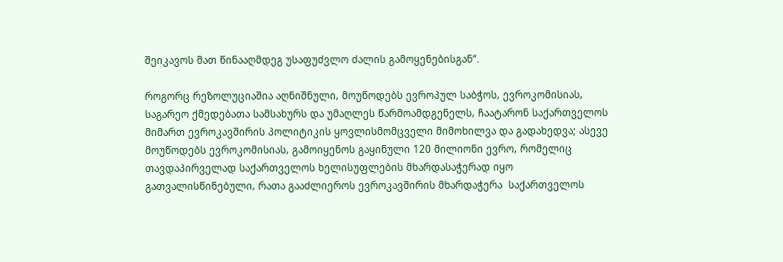შეიკავოს მათ წინააღმდეგ უსაფუძვლო ძალის გამოყენებისგან“.

როგორც რეზოლუციაშია აღნიშნული, მოუწოდებს ევროპულ საბჭოს, ევროკომისიას, საგარეო ქმედებათა სამსახურს და უმაღლეს წარმოამდგენელს, ჩაატარონ საქართველოს მიმართ ევროკავშირის პოლიტიკის ყოვლისმომცველი მიმოხილვა და გადახედვა; ასევე მოუწოდებს ევროკომისიას, გამოიყენოს გაყინული 120 მილიონი ევრო, რომელიც თავდაპირველად საქართველოს ხელისუფლების მხარდასაჭერად იყო გათვალისწინებული, რათა გააძლიეროს ევროკავშირის მხარდაჭერა  საქართველოს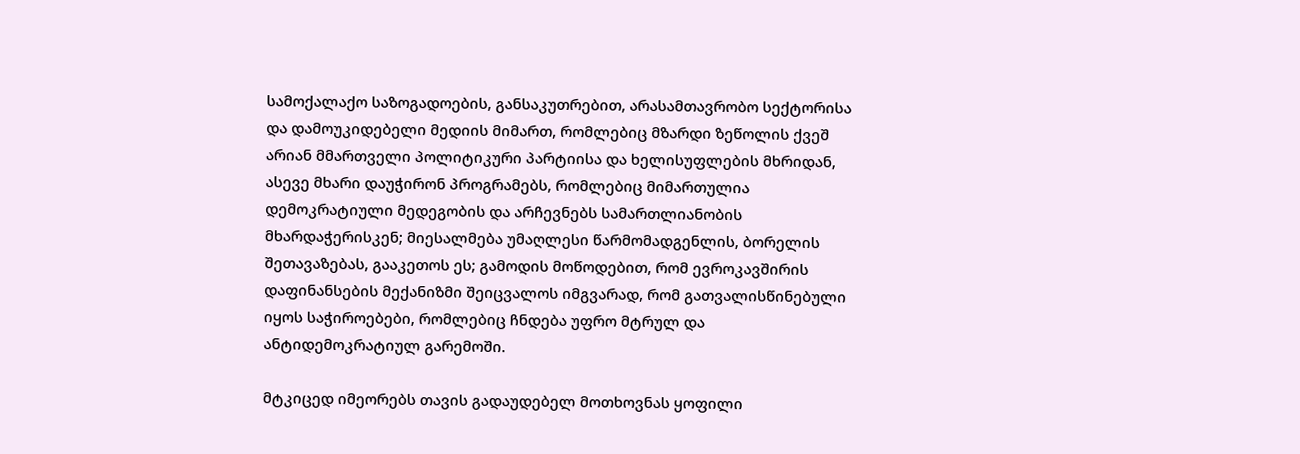სამოქალაქო საზოგადოების, განსაკუთრებით, არასამთავრობო სექტორისა და დამოუკიდებელი მედიის მიმართ, რომლებიც მზარდი ზეწოლის ქვეშ არიან მმართველი პოლიტიკური პარტიისა და ხელისუფლების მხრიდან, ასევე მხარი დაუჭირონ პროგრამებს, რომლებიც მიმართულია დემოკრატიული მედეგობის და არჩევნებს სამართლიანობის მხარდაჭერისკენ; მიესალმება უმაღლესი წარმომადგენლის, ბორელის შეთავაზებას, გააკეთოს ეს; გამოდის მოწოდებით, რომ ევროკავშირის დაფინანსების მექანიზმი შეიცვალოს იმგვარად, რომ გათვალისწინებული იყოს საჭიროებები, რომლებიც ჩნდება უფრო მტრულ და ანტიდემოკრატიულ გარემოში.

მტკიცედ იმეორებს თავის გადაუდებელ მოთხოვნას ყოფილი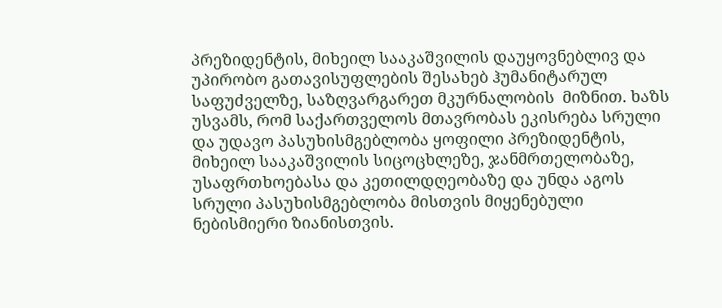პრეზიდენტის, მიხეილ სააკაშვილის დაუყოვნებლივ და უპირობო გათავისუფლების შესახებ ჰუმანიტარულ საფუძველზე, საზღვარგარეთ მკურნალობის  მიზნით. ხაზს უსვამს, რომ საქართველოს მთავრობას ეკისრება სრული და უდავო პასუხისმგებლობა ყოფილი პრეზიდენტის, მიხეილ სააკაშვილის სიცოცხლეზე, ჯანმრთელობაზე, უსაფრთხოებასა და კეთილდღეობაზე და უნდა აგოს სრული პასუხისმგებლობა მისთვის მიყენებული  ნებისმიერი ზიანისთვის.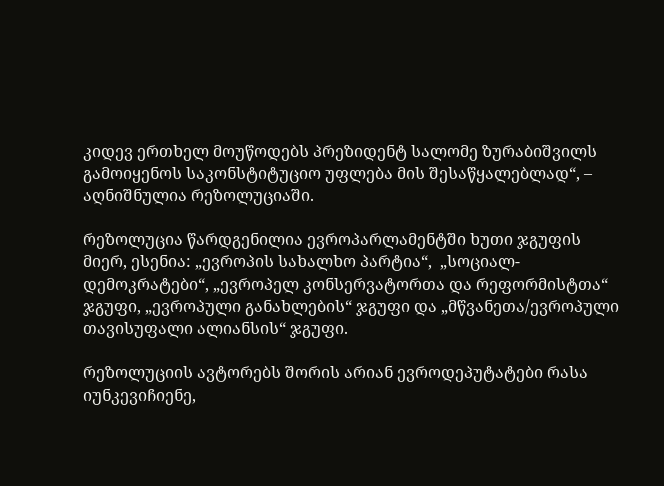კიდევ ერთხელ მოუწოდებს პრეზიდენტ სალომე ზურაბიშვილს გამოიყენოს საკონსტიტუციო უფლება მის შესაწყალებლად“, – აღნიშნულია რეზოლუციაში.

რეზოლუცია წარდგენილია ევროპარლამენტში ხუთი ჯგუფის მიერ, ესენია: „ევროპის სახალხო პარტია“,  „სოციალ-დემოკრატები“, „ევროპელ კონსერვატორთა და რეფორმისტთა“ ჯგუფი, „ევროპული განახლების“ ჯგუფი და „მწვანეთა/ევროპული თავისუფალი ალიანსის“ ჯგუფი.

რეზოლუციის ავტორებს შორის არიან ევროდეპუტატები რასა იუნკევიჩიენე,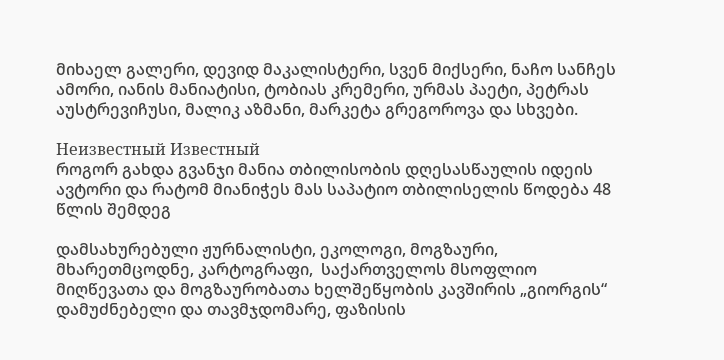მიხაელ გალერი, დევიდ მაკალისტერი, სვენ მიქსერი, ნაჩო სანჩეს ამორი, იანის მანიატისი, ტობიას კრემერი, ურმას პაეტი, პეტრას აუსტრევიჩუსი, მალიკ აზმანი, მარკეტა გრეგოროვა და სხვები.

Неизвестный Известный
როგორ გახდა გვანჯი მანია თბილისობის დღესასწაულის იდეის ავტორი და რატომ მიანიჭეს მას საპატიო თბილისელის წოდება 48 წლის შემდეგ

დამსახურებული ჟურნალისტი, ეკოლოგი, მოგზაური, მხარეთმცოდნე, კარტოგრაფი,  საქართველოს მსოფლიო მიღწევათა და მოგზაურობათა ხელშეწყობის კავშირის „გიორგის“ დამუძნებელი და თავმჯდომარე, ფაზისის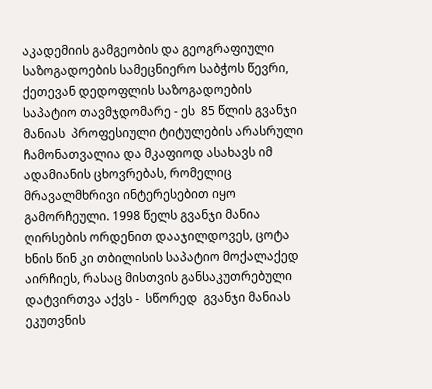აკადემიის გამგეობის და გეოგრაფიული საზოგადოების სამეცნიერო საბჭოს წევრი, ქეთევან დედოფლის საზოგადოების საპატიო თავმჯდომარე - ეს  85 წლის გვანჯი მანიას  პროფესიული ტიტულების არასრული ჩამონათვალია და მკაფიოდ ასახავს იმ ადამიანის ცხოვრებას, რომელიც მრავალმხრივი ინტერესებით იყო გამორჩეული. 1998 წელს გვანჯი მანია ღირსების ორდენით დააჯილდოვეს, ცოტა ხნის წინ კი თბილისის საპატიო მოქალაქედ აირჩიეს, რასაც მისთვის განსაკუთრებული დატვირთვა აქვს -  სწორედ  გვანჯი მანიას  ეკუთვნის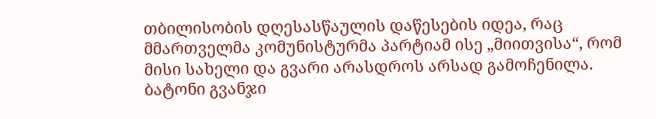თბილისობის დღესასწაულის დაწესების იდეა, რაც მმართველმა კომუნისტურმა პარტიამ ისე „მიითვისა“, რომ  მისი სახელი და გვარი არასდროს არსად გამოჩენილა. ბატონი გვანჯი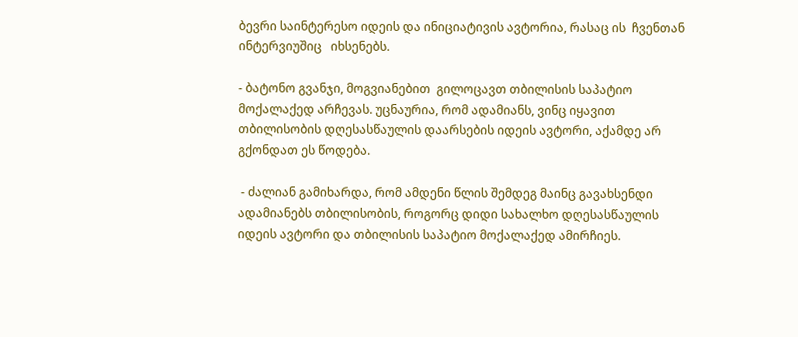ბევრი საინტერესო იდეის და ინიციატივის ავტორია, რასაც ის  ჩვენთან ინტერვიუშიც   იხსენებს.

- ბატონო გვანჯი, მოგვიანებით  გილოცავთ თბილისის საპატიო მოქალაქედ არჩევას. უცნაურია, რომ ადამიანს, ვინც იყავით თბილისობის დღესასწაულის დაარსების იდეის ავტორი, აქამდე არ გქონდათ ეს წოდება.

 - ძალიან გამიხარდა, რომ ამდენი წლის შემდეგ მაინც გავახსენდი ადამიანებს თბილისობის, როგორც დიდი სახალხო დღესასწაულის იდეის ავტორი და თბილისის საპატიო მოქალაქედ ამირჩიეს.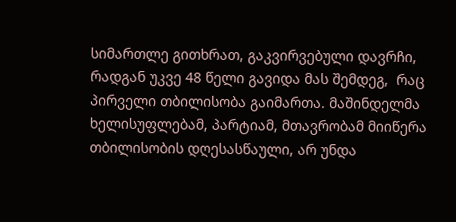სიმართლე გითხრათ, გაკვირვებული დავრჩი, რადგან უკვე 48 წელი გავიდა მას შემდეგ,  რაც პირველი თბილისობა გაიმართა. მაშინდელმა ხელისუფლებამ, პარტიამ, მთავრობამ მიიწერა თბილისობის დღესასწაული, არ უნდა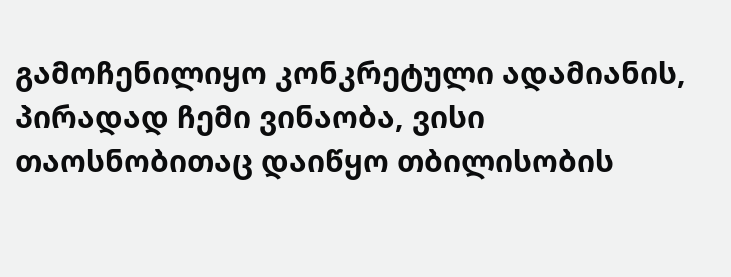გამოჩენილიყო კონკრეტული ადამიანის, პირადად ჩემი ვინაობა, ვისი თაოსნობითაც დაიწყო თბილისობის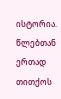ისტორია. წლებთან ერთად თითქოს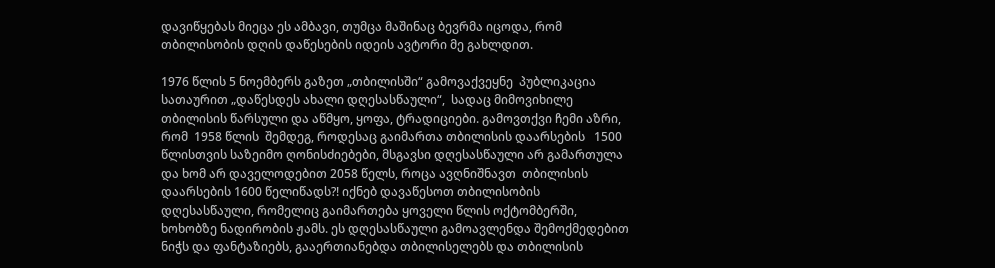დავიწყებას მიეცა ეს ამბავი, თუმცა მაშინაც ბევრმა იცოდა, რომ თბილისობის დღის დაწესების იდეის ავტორი მე გახლდით.

1976 წლის 5 ნოემბერს გაზეთ „თბილისში“ გამოვაქვეყნე  პუბლიკაცია სათაურით „დაწესდეს ახალი დღესასწაული“,  სადაც მიმოვიხილე თბილისის წარსული და აწმყო, ყოფა, ტრადიციები. გამოვთქვი ჩემი აზრი, რომ  1958 წლის  შემდეგ, როდესაც გაიმართა თბილისის დაარსების   1500 წლისთვის საზეიმო ღონისძიებები, მსგავსი დღესასწაული არ გამართულა და ხომ არ დაველოდებით 2058 წელს, როცა ავღნიშნავთ  თბილისის დაარსების 1600 წელიწადს?! იქნებ დავაწესოთ თბილისობის დღესასწაული, რომელიც გაიმართება ყოველი წლის ოქტომბერში, ხოხობზე ნადირობის ჟამს. ეს დღესასწაული გამოავლენდა შემოქმედებით ნიჭს და ფანტაზიებს, გააერთიანებდა თბილისელებს და თბილისის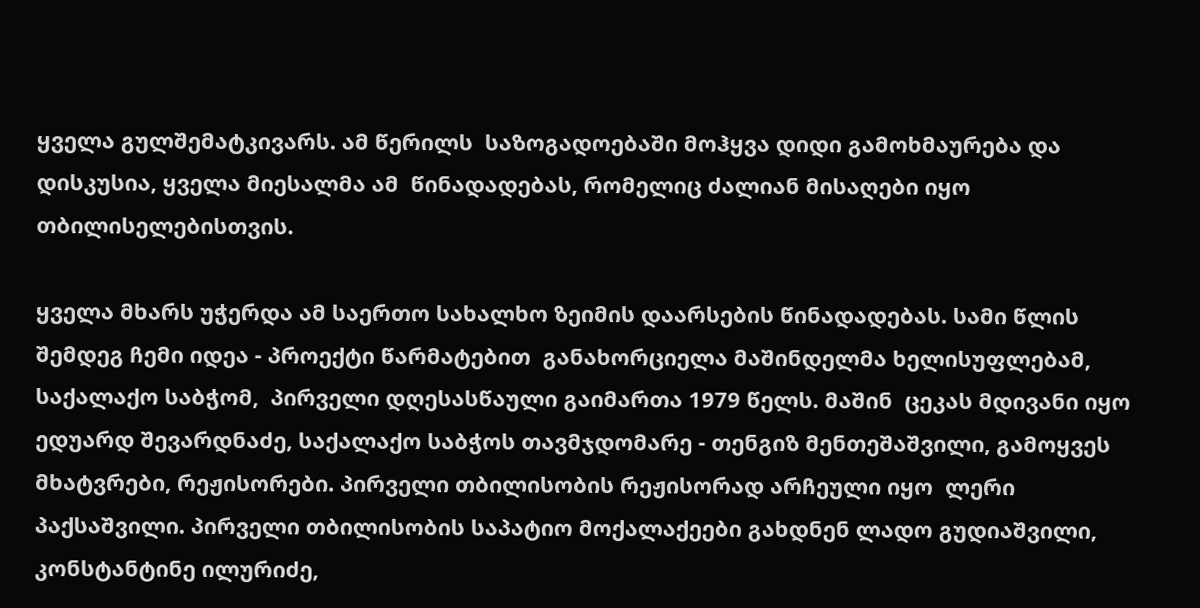ყველა გულშემატკივარს. ამ წერილს  საზოგადოებაში მოჰყვა დიდი გამოხმაურება და  დისკუსია, ყველა მიესალმა ამ  წინადადებას, რომელიც ძალიან მისაღები იყო თბილისელებისთვის.

ყველა მხარს უჭერდა ამ საერთო სახალხო ზეიმის დაარსების წინადადებას. სამი წლის შემდეგ ჩემი იდეა - პროექტი წარმატებით  განახორციელა მაშინდელმა ხელისუფლებამ, საქალაქო საბჭომ,  პირველი დღესასწაული გაიმართა 1979 წელს. მაშინ  ცეკას მდივანი იყო ედუარდ შევარდნაძე, საქალაქო საბჭოს თავმჯდომარე - თენგიზ მენთეშაშვილი, გამოყვეს მხატვრები, რეჟისორები. პირველი თბილისობის რეჟისორად არჩეული იყო  ლერი პაქსაშვილი. პირველი თბილისობის საპატიო მოქალაქეები გახდნენ ლადო გუდიაშვილი, კონსტანტინე ილურიძე,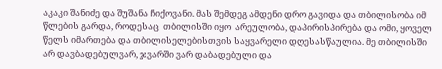აკაკი შანიძე და შუშანა ჩიქოვანი. მას შემდეგ ამდენი დრო გავიდა და თბილისობა იმ წლების გარდა, როდესაც  თბილისში იყო  არეულობა, დაპირისპირება და ომი, ყოველ წელს იმართება და თბილისელებისთვის საყვარელი დღესასწაულია. მე თბილისში არ დავბადებულვარ, ჯვარში ვარ დაბადებული და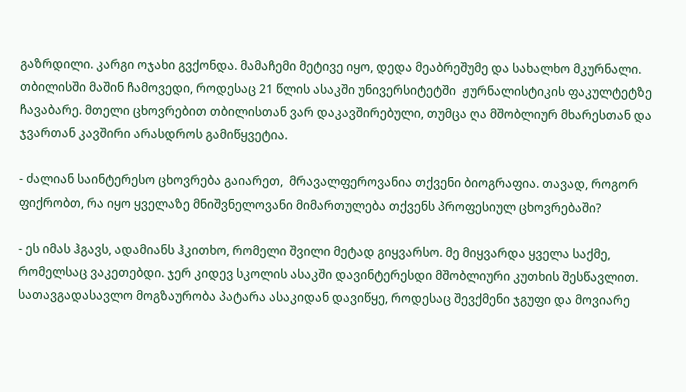გაზრდილი. კარგი ოჯახი გვქონდა. მამაჩემი მეტივე იყო, დედა მეაბრეშუმე და სახალხო მკურნალი. თბილისში მაშინ ჩამოვედი, როდესაც 21 წლის ასაკში უნივერსიტეტში  ჟურნალისტიკის ფაკულტეტზე ჩავაბარე. მთელი ცხოვრებით თბილისთან ვარ დაკავშირებული, თუმცა ღა მშობლიურ მხარესთან და ჯვართან კავშირი არასდროს გამიწყვეტია.

- ძალიან საინტერესო ცხოვრება გაიარეთ,  მრავალფეროვანია თქვენი ბიოგრაფია. თავად, როგორ ფიქრობთ, რა იყო ყველაზე მნიშვნელოვანი მიმართულება თქვენს პროფესიულ ცხოვრებაში?

- ეს იმას ჰგავს, ადამიანს ჰკითხო, რომელი შვილი მეტად გიყვარსო. მე მიყვარდა ყველა საქმე, რომელსაც ვაკეთებდი. ჯერ კიდევ სკოლის ასაკში დავინტერესდი მშობლიური კუთხის შესწავლით. სათავგადასავლო მოგზაურობა პატარა ასაკიდან დავიწყე, როდესაც შევქმენი ჯგუფი და მოვიარე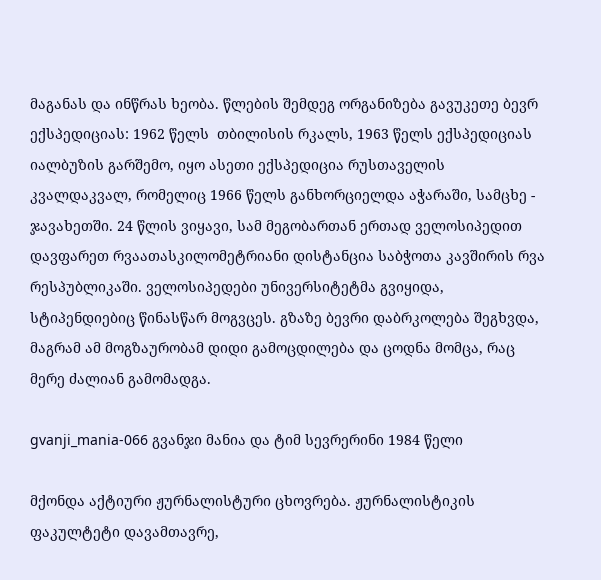მაგანას და ინწრას ხეობა. წლების შემდეგ ორგანიზება გავუკეთე ბევრ ექსპედიციას: 1962 წელს  თბილისის რკალს, 1963 წელს ექსპედიციას იალბუზის გარშემო, იყო ასეთი ექსპედიცია რუსთაველის კვალდაკვალ, რომელიც 1966 წელს განხორციელდა აჭარაში, სამცხე - ჯავახეთში. 24 წლის ვიყავი, სამ მეგობართან ერთად ველოსიპედით დავფარეთ რვაათასკილომეტრიანი დისტანცია საბჭოთა კავშირის რვა რესპუბლიკაში. ველოსიპედები უნივერსიტეტმა გვიყიდა, სტიპენდიებიც წინასწარ მოგვცეს. გზაზე ბევრი დაბრკოლება შეგხვდა, მაგრამ ამ მოგზაურობამ დიდი გამოცდილება და ცოდნა მომცა, რაც მერე ძალიან გამომადგა.

gvanji_mania-066 გვანჯი მანია და ტიმ სევრერინი 1984 წელი

მქონდა აქტიური ჟურნალისტური ცხოვრება. ჟურნალისტიკის ფაკულტეტი დავამთავრე,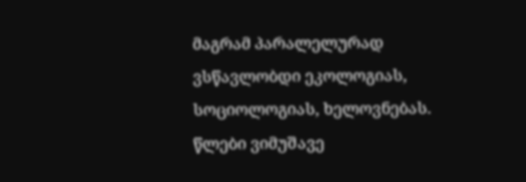მაგრამ პარალელურად ვსწავლობდი ეკოლოგიას, სოციოლოგიას, ხელოვნებას.  წლები ვიმუშავე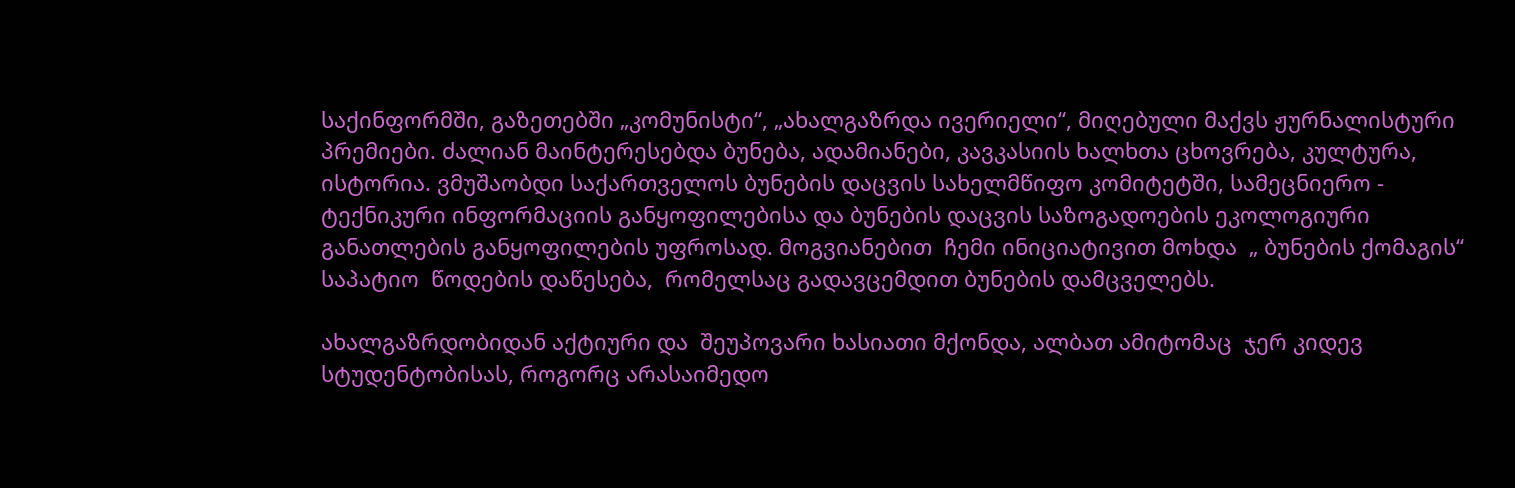საქინფორმში, გაზეთებში „კომუნისტი“, „ახალგაზრდა ივერიელი“, მიღებული მაქვს ჟურნალისტური პრემიები. ძალიან მაინტერესებდა ბუნება, ადამიანები, კავკასიის ხალხთა ცხოვრება, კულტურა, ისტორია. ვმუშაობდი საქართველოს ბუნების დაცვის სახელმწიფო კომიტეტში, სამეცნიერო - ტექნიკური ინფორმაციის განყოფილებისა და ბუნების დაცვის საზოგადოების ეკოლოგიური განათლების განყოფილების უფროსად. მოგვიანებით  ჩემი ინიციატივით მოხდა  „ ბუნების ქომაგის“ საპატიო  წოდების დაწესება,  რომელსაც გადავცემდით ბუნების დამცველებს.

ახალგაზრდობიდან აქტიური და  შეუპოვარი ხასიათი მქონდა, ალბათ ამიტომაც  ჯერ კიდევ სტუდენტობისას, როგორც არასაიმედო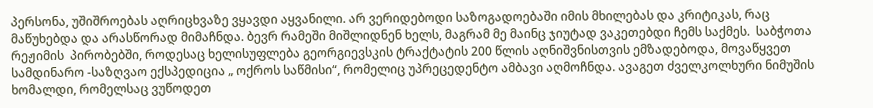პერსონა, უშიშროებას აღრიცხვაზე ვყავდი აყვანილი. არ ვერიდებოდი საზოგადოებაში იმის მხილებას და კრიტიკას, რაც მაწუხებდა და არასწორად მიმაჩნდა. ბევრ რამეში მიშლიდნენ ხელს, მაგრამ მე მაინც ჯიუტად ვაკეთებდი ჩემს საქმეს.  საბჭოთა  რეჟიმის  პირობებში, როდესაც ხელისუფლება გეორგიევსკის ტრაქტატის 200 წლის აღნიშვნისთვის ემზადებოდა, მოვაწყვეთ სამდინარო -საზღვაო ექსპედიცია „ ოქროს საწმისი“, რომელიც უპრეცედენტო ამბავი აღმოჩნდა. ავაგეთ ძველკოლხური ნიმუშის ხომალდი, რომელსაც ვუწოდეთ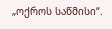„ოქროს საწმისი“.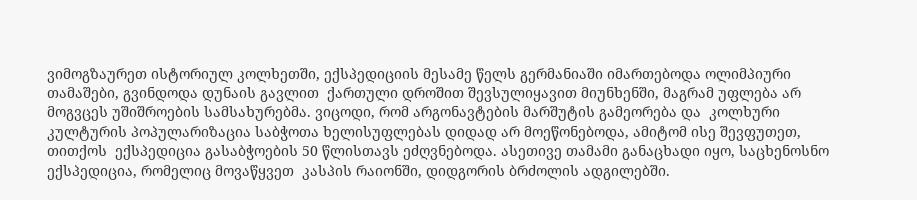ვიმოგზაურეთ ისტორიულ კოლხეთში, ექსპედიციის მესამე წელს გერმანიაში იმართებოდა ოლიმპიური თამაშები, გვინდოდა დუნაის გავლით  ქართული დროშით შევსულიყავით მიუნხენში, მაგრამ უფლება არ მოგვცეს უშიშროების სამსახურებმა. ვიცოდი, რომ არგონავტების მარშუტის გამეორება და  კოლხური კულტურის პოპულარიზაცია საბჭოთა ხელისუფლებას დიდად არ მოეწონებოდა, ამიტომ ისე შევფუთეთ, თითქოს  ექსპედიცია გასაბჭოების 50 წლისთავს ეძღვნებოდა. ასეთივე თამამი განაცხადი იყო, საცხენოსნო ექსპედიცია, რომელიც მოვაწყვეთ  კასპის რაიონში, დიდგორის ბრძოლის ადგილებში.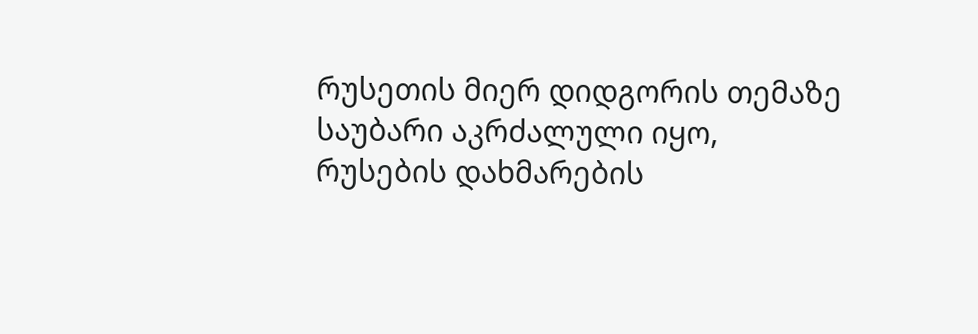რუსეთის მიერ დიდგორის თემაზე საუბარი აკრძალული იყო, რუსების დახმარების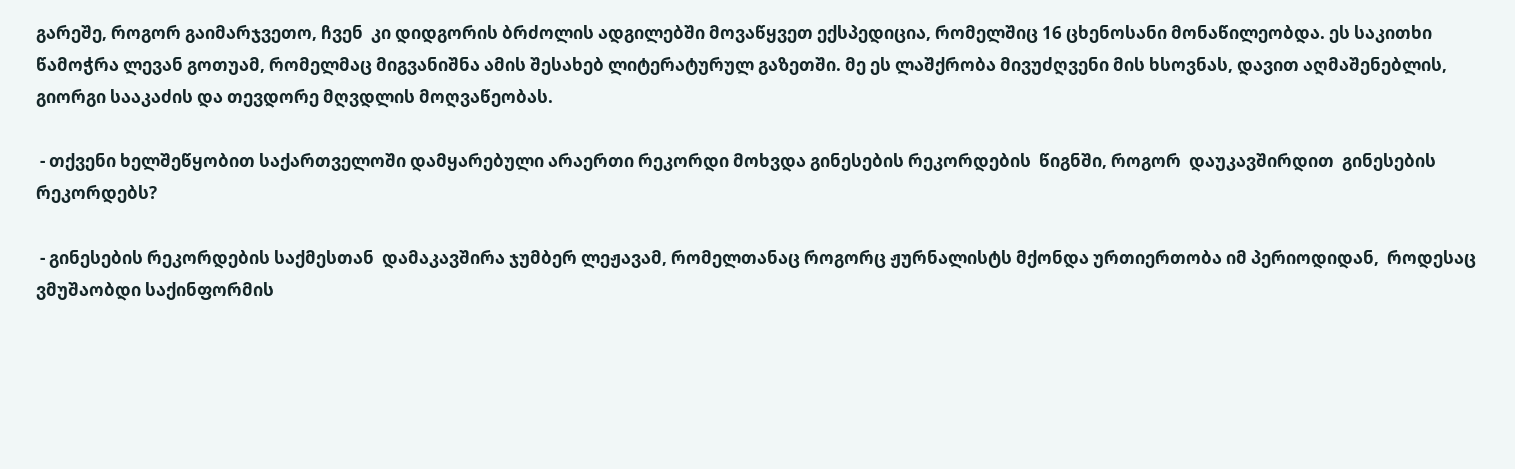გარეშე, როგორ გაიმარჯვეთო, ჩვენ  კი დიდგორის ბრძოლის ადგილებში მოვაწყვეთ ექსპედიცია, რომელშიც 16 ცხენოსანი მონაწილეობდა. ეს საკითხი წამოჭრა ლევან გოთუამ, რომელმაც მიგვანიშნა ამის შესახებ ლიტერატურულ გაზეთში. მე ეს ლაშქრობა მივუძღვენი მის ხსოვნას, დავით აღმაშენებლის, გიორგი სააკაძის და თევდორე მღვდლის მოღვაწეობას.

 - თქვენი ხელშეწყობით საქართველოში დამყარებული არაერთი რეკორდი მოხვდა გინესების რეკორდების  წიგნში, როგორ  დაუკავშირდით  გინესების რეკორდებს?

 - გინესების რეკორდების საქმესთან  დამაკავშირა ჯუმბერ ლეჟავამ, რომელთანაც როგორც ჟურნალისტს მქონდა ურთიერთობა იმ პერიოდიდან,  როდესაც  ვმუშაობდი საქინფორმის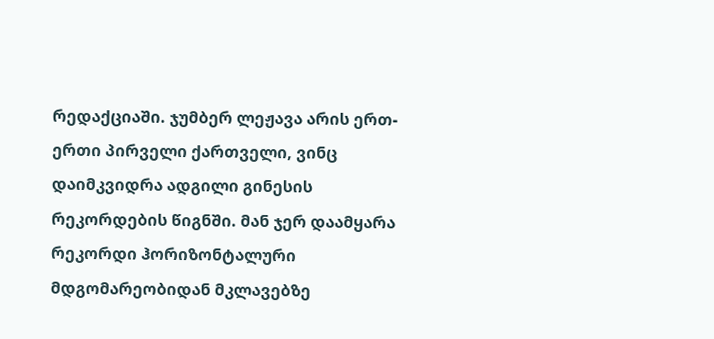რედაქციაში. ჯუმბერ ლეჟავა არის ერთ-ერთი პირველი ქართველი, ვინც დაიმკვიდრა ადგილი გინესის რეკორდების წიგნში. მან ჯერ დაამყარა რეკორდი ჰორიზონტალური მდგომარეობიდან მკლავებზე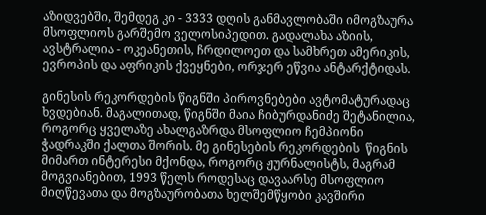აზიდვებში, შემდეგ კი - 3333 დღის განმავლობაში იმოგზაურა მსოფლიოს გარშემო ველოსიპედით. გადალახა აზიის, ავსტრალია - ოკეანეთის, ჩრდილოეთ და სამხრეთ ამერიკის, ევროპის და აფრიკის ქვეყნები, ორჯერ ეწვია ანტარქტიდას.

გინესის რეკორდების წიგნში პიროვნებები ავტომატურადაც ხვდებიან. მაგალითად, წიგნში მაია ჩიბურდანიძე შეტანილია, როგორც ყველაზე ახალგაზრდა მსოფლიო ჩემპიონი ჭადრაკში ქალთა შორის. მე გინესების რეკორდების  წიგნის მიმართ ინტერესი მქონდა, როგორც ჟურნალისტს, მაგრამ მოგვიანებით, 1993 წელს როდესაც დავაარსე მსოფლიო მიღწევათა და მოგზაურობათა ხელშემწყობი კავშირი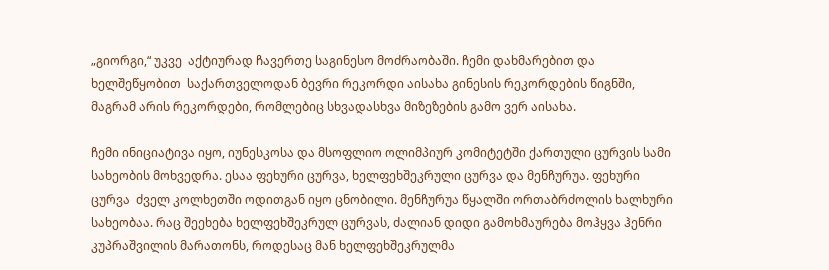„გიორგი,“ უკვე  აქტიურად ჩავერთე საგინესო მოძრაობაში. ჩემი დახმარებით და ხელშეწყობით  საქართველოდან ბევრი რეკორდი აისახა გინესის რეკორდების წიგნში, მაგრამ არის რეკორდები, რომლებიც სხვადასხვა მიზეზების გამო ვერ აისახა.

ჩემი ინიციატივა იყო, იუნესკოსა და მსოფლიო ოლიმპიურ კომიტეტში ქართული ცურვის სამი სახეობის მოხვედრა. ესაა ფეხური ცურვა, ხელფეხშეკრული ცურვა და მენჩურუა. ფეხური ცურვა  ძველ კოლხეთში ოდითგან იყო ცნობილი. მენჩურუა წყალში ორთაბრძოლის ხალხური  სახეობაა. რაც შეეხება ხელფეხშეკრულ ცურვას, ძალიან დიდი გამოხმაურება მოჰყვა ჰენრი კუპრაშვილის მარათონს, როდესაც მან ხელფეხშეკრულმა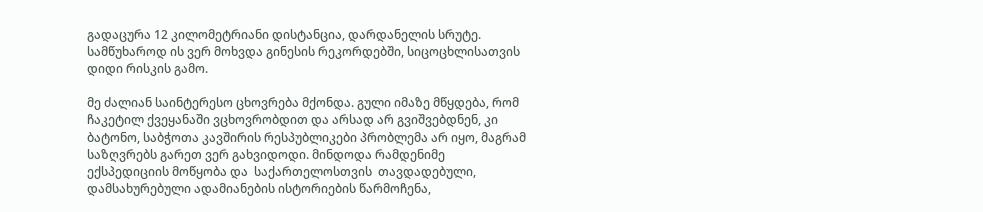გადაცურა 12 კილომეტრიანი დისტანცია, დარდანელის სრუტე. სამწუხაროდ ის ვერ მოხვდა გინესის რეკორდებში, სიცოცხლისათვის დიდი რისკის გამო.

მე ძალიან საინტერესო ცხოვრება მქონდა. გული იმაზე მწყდება, რომ ჩაკეტილ ქვეყანაში ვცხოვრობდით და არსად არ გვიშვებდნენ, კი ბატონო, საბჭოთა კავშირის რესპუბლიკები პრობლემა არ იყო, მაგრამ საზღვრებს გარეთ ვერ გახვიდოდი. მინდოდა რამდენიმე ექსპედიციის მოწყობა და  საქართელოსთვის  თავდადებული, დამსახურებული ადამიანების ისტორიების წარმოჩენა,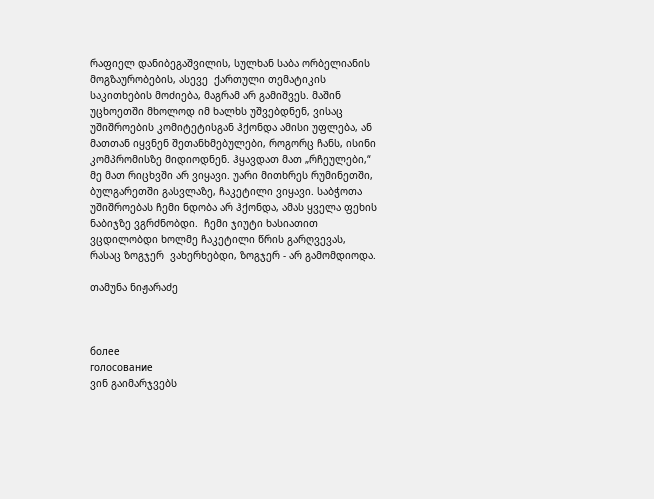რაფიელ დანიბეგაშვილის, სულხან საბა ორბელიანის მოგზაურობების, ასევე  ქართული თემატიკის საკითხების მოძიება, მაგრამ არ გამიშვეს. მაშინ უცხოეთში მხოლოდ იმ ხალხს უშვებდნენ, ვისაც უშიშროების კომიტეტისგან ჰქონდა ამისი უფლება, ან მათთან იყვნენ შეთანხმებულები, როგორც ჩანს, ისინი კომპრომისზე მიდიოდნენ. ჰყავდათ მათ „რჩეულები,“  მე მათ რიცხვში არ ვიყავი. უარი მითხრეს რუმინეთში, ბულგარეთში გასვლაზე, ჩაკეტილი ვიყავი. საბჭოთა უშიშროებას ჩემი ნდობა არ ჰქონდა, ამას ყველა ფეხის ნაბიჯზე ვგრძნობდი.  ჩემი ჯიუტი ხასიათით ვცდილობდი ხოლმე ჩაკეტილი წრის გარღვევას, რასაც ზოგჯერ  ვახერხებდი, ზოგჯერ - არ გამომდიოდა.

თამუნა ნიჟარაძე



более
голосование
ვინ გაიმარჯვებს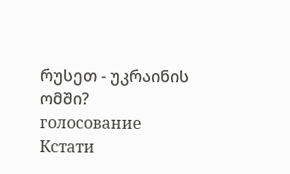რუსეთ - უკრაინის ომში?
голосование
Кстати